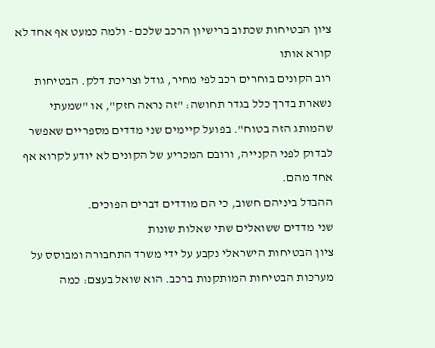ציון הבטיחות שכתוב ברישיון הרכב שלכם - ולמה כמעט אף אחד לא קורא אותו
רוב הקונים בוחרים רכב לפי מחיר, גודל וצריכת דלק. הבטיחות נשארת בדרך כלל בגדר תחושה: "זה נראה חזק", או "שמעתי שהמותג הזה בטוח". בפועל קיימים שני מדדים מספריים שאפשר לבדוק לפני הקנייה, ורובם המכריע של הקונים לא יודע לקרוא אף אחד מהם.
ההבדל ביניהם חשוב, כי הם מודדים דברים הפוכים.
שני מדדים ששואלים שתי שאלות שונות
ציון הבטיחות הישראלי נקבע על ידי משרד התחבורה ומבוסס על מערכות הבטיחות המותקנות ברכב. הוא שואל בעצם: כמה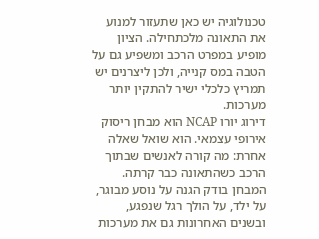טכנולוגיה יש כאן שתעזור למנוע את התאונה מלכתחילה. הציון מופיע במפרט הרכב ומשפיע גם על הטבה במס קנייה, ולכן ליצרנים יש תמריץ כלכלי ישיר להתקין יותר מערכות.
דירוג יורו NCAP הוא מבחן ריסוק אירופי עצמאי. הוא שואל שאלה אחרת: מה קורה לאנשים שבתוך הרכב כשהתאונה כבר קרתה. המבחן בודק הגנה על נוסע מבוגר, על ילד, על הולך רגל שנפגע, ובשנים האחרונות גם את מערכות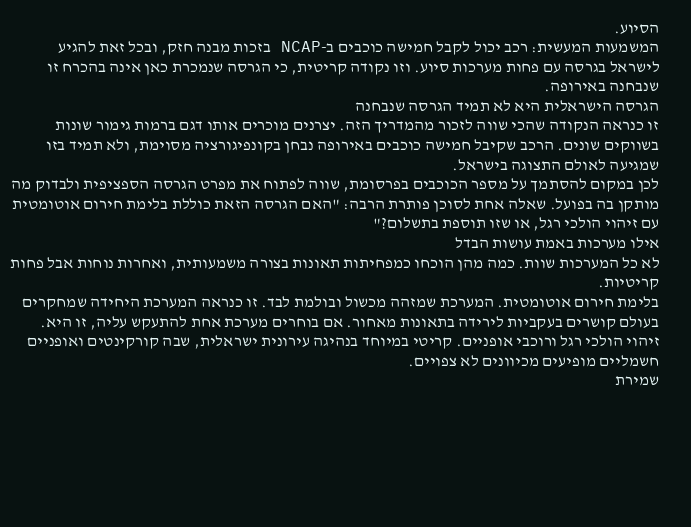הסיוע.
המשמעות המעשית: רכב יכול לקבל חמישה כוכבים ב-NCAP בזכות מבנה חזק, ובכל זאת להגיע לישראל בגרסה עם פחות מערכות סיוע. וזו נקודה קריטית, כי הגרסה שנמכרת כאן אינה בהכרח זו שנבחנה באירופה.
הגרסה הישראלית היא לא תמיד הגרסה שנבחנה
זו כנראה הנקודה שהכי שווה לזכור מהמדריך הזה. יצרנים מוכרים אותו דגם ברמות גימור שונות בשווקים שונים. הרכב שקיבל חמישה כוכבים באירופה נבחן בקונפיגורציה מסוימת, ולא תמיד בזו שמגיעה לאולם התצוגה בישראל.
לכן במקום להסתמך על מספר הכוכבים בפרסומת, שווה לפתוח את מפרט הגרסה הספציפית ולבדוק מה מותקן בה בפועל. שאלה אחת לסוכן פותרת הרבה: "האם הגרסה הזאת כוללת בלימת חירום אוטומטית עם זיהוי הולכי רגל, או שזו תוספת בתשלום?"
אילו מערכות באמת עושות הבדל
לא כל המערכות שוות. כמה מהן הוכחו כמפחיתות תאונות בצורה משמעותית, ואחרות נוחות אבל פחות קריטיות.
בלימת חירום אוטומטית. המערכת שמזהה מכשול ובולמת לבד. זו כנראה המערכת היחידה שמחקרים בעולם קושרים בעקביות לירידה בתאונות מאחור. אם בוחרים מערכת אחת להתעקש עליה, זו היא.
זיהוי הולכי רגל ורוכבי אופניים. קריטי במיוחד בנהיגה עירונית ישראלית, שבה קורקינטים ואופניים חשמליים מופיעים מכיוונים לא צפויים.
שמירת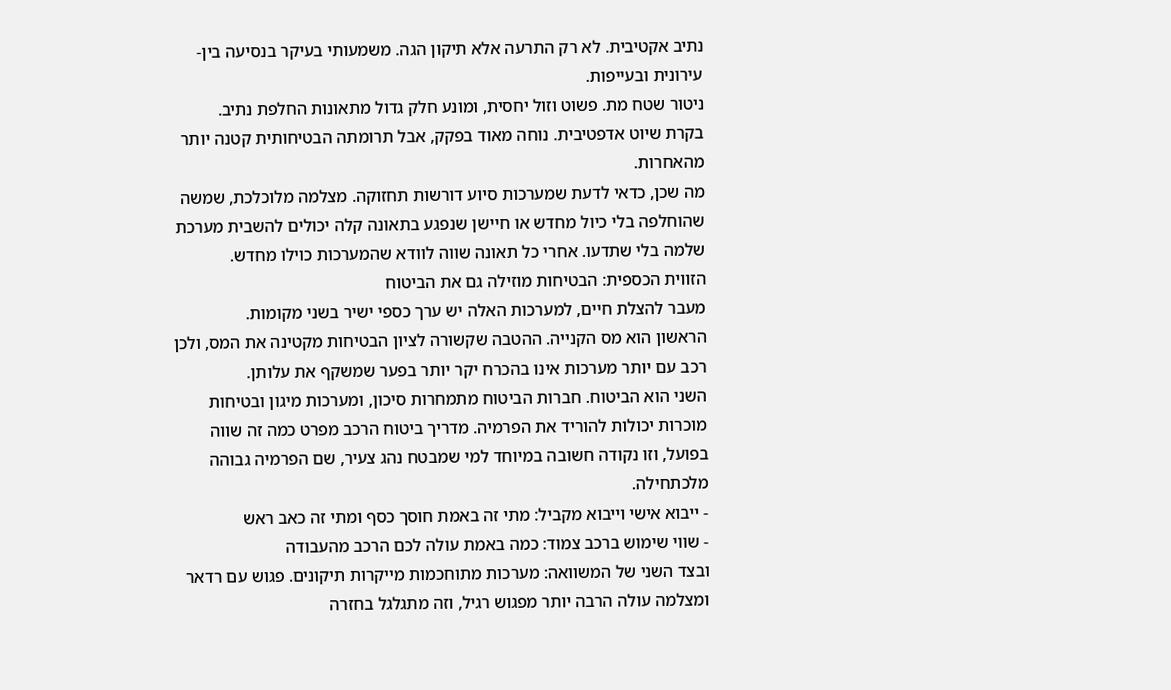נתיב אקטיבית. לא רק התרעה אלא תיקון הגה. משמעותי בעיקר בנסיעה בין-עירונית ובעייפות.
ניטור שטח מת. פשוט וזול יחסית, ומונע חלק גדול מתאונות החלפת נתיב.
בקרת שיוט אדפטיבית. נוחה מאוד בפקק, אבל תרומתה הבטיחותית קטנה יותר מהאחרות.
מה שכן, כדאי לדעת שמערכות סיוע דורשות תחזוקה. מצלמה מלוכלכת, שמשה שהוחלפה בלי כיול מחדש או חיישן שנפגע בתאונה קלה יכולים להשבית מערכת שלמה בלי שתדעו. אחרי כל תאונה שווה לוודא שהמערכות כוילו מחדש.
הזווית הכספית: הבטיחות מוזילה גם את הביטוח
מעבר להצלת חיים, למערכות האלה יש ערך כספי ישיר בשני מקומות.
הראשון הוא מס הקנייה. ההטבה שקשורה לציון הבטיחות מקטינה את המס, ולכן רכב עם יותר מערכות אינו בהכרח יקר יותר בפער שמשקף את עלותן.
השני הוא הביטוח. חברות הביטוח מתמחרות סיכון, ומערכות מיגון ובטיחות מוכרות יכולות להוריד את הפרמיה. מדריך ביטוח הרכב מפרט כמה זה שווה בפועל, וזו נקודה חשובה במיוחד למי שמבטח נהג צעיר, שם הפרמיה גבוהה מלכתחילה.
- ייבוא אישי וייבוא מקביל: מתי זה באמת חוסך כסף ומתי זה כאב ראש
- שווי שימוש ברכב צמוד: כמה באמת עולה לכם הרכב מהעבודה
ובצד השני של המשוואה: מערכות מתוחכמות מייקרות תיקונים. פגוש עם רדאר ומצלמה עולה הרבה יותר מפגוש רגיל, וזה מתגלגל בחזרה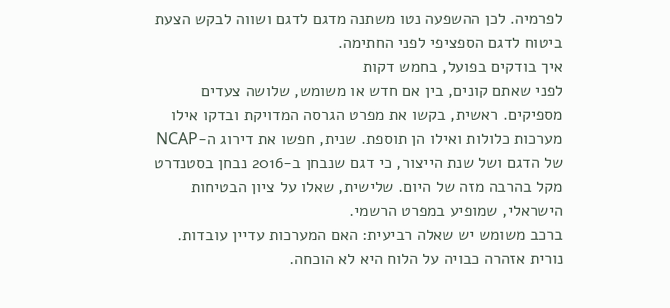לפרמיה. לכן ההשפעה נטו משתנה מדגם לדגם ושווה לבקש הצעת ביטוח לדגם הספציפי לפני החתימה.
איך בודקים בפועל, בחמש דקות
לפני שאתם קונים, בין אם חדש או משומש, שלושה צעדים מספיקים. ראשית, בקשו את מפרט הגרסה המדויקת ובדקו אילו מערכות כלולות ואילו הן תוספת. שנית, חפשו את דירוג ה-NCAP של הדגם ושל שנת הייצור, כי דגם שנבחן ב-2016 נבחן בסטנדרט מקל בהרבה מזה של היום. שלישית, שאלו על ציון הבטיחות הישראלי, שמופיע במפרט הרשמי.
ברכב משומש יש שאלה רביעית: האם המערכות עדיין עובדות. נורית אזהרה כבויה על הלוח היא לא הוכחה.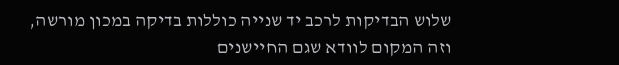שלוש הבדיקות לרכב יד שנייה כוללות בדיקה במכון מורשה, וזה המקום לוודא שגם החיישנים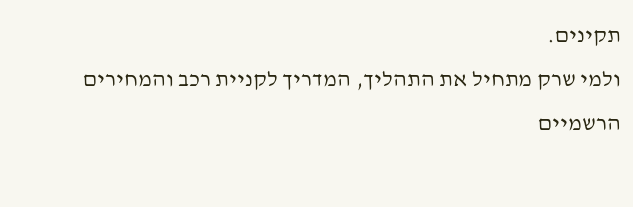תקינים.
ולמי שרק מתחיל את התהליך, המדריך לקניית רכב והמחירים הרשמיים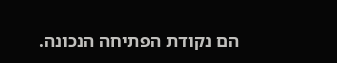הם נקודת הפתיחה הנכונה.